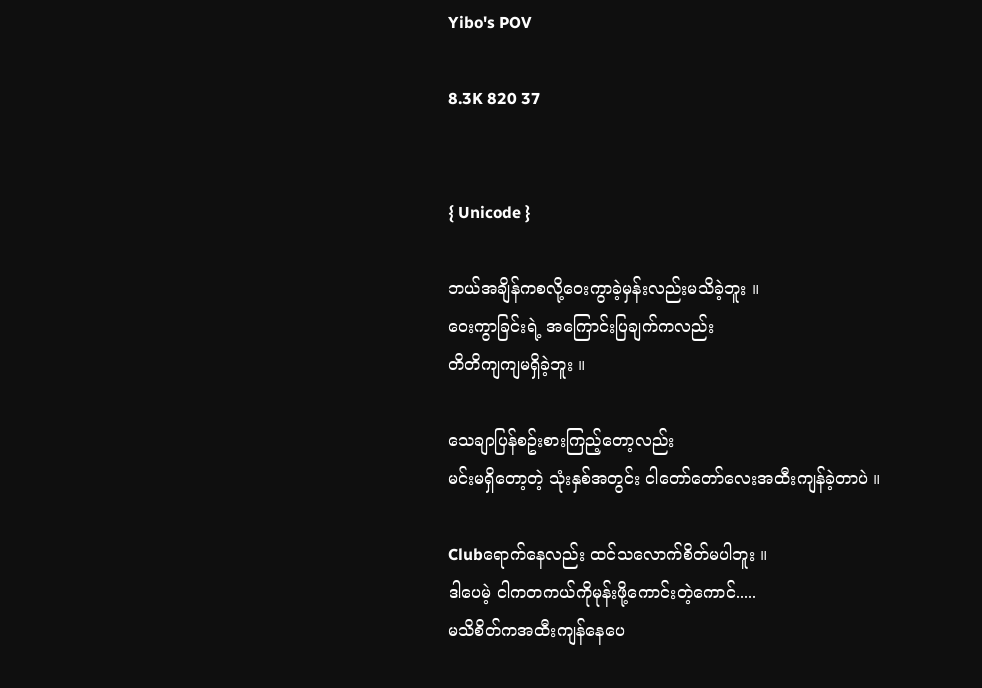Yibo's POV

8.3K 820 37


{ Unicode }

ဘယ်အချိန်ကစလို့ဝေးကွာခဲ့မှန်းလည်းမသိခဲ့ဘူး ။
ဝေးကွာခြင်းရဲ့ အကြောင်းပြချက်ကလည်း
တိတိကျကျမရှိခဲ့ဘူး ။

သေချာပြန်စဥ်းစားကြည့်တော့လည်း
မင်းမရှိတော့တဲ့ သုံးနှစ်အတွင်း ငါတော်တော်လေးအထီးကျန်ခဲ့တာပဲ ။

Clubရောက်နေလည်း ထင်သလောက်စိတ်မပါဘူး ။
ဒါပေမဲ့ ငါကတကယ်ကိုမုန်းဖို့ကောင်းတဲ့ကောင်.....
မသိစိတ်ကအထီးကျန်နေပေ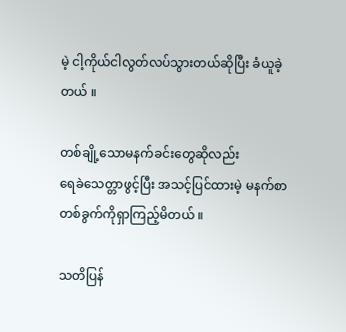မဲ့ ငါ့ကိုယ်ငါလွတ်လပ်သွားတယ်ဆိုပြီး ခံယူခဲ့တယ် ။

တစ်ချို့သောမနက်ခင်းတွေဆိုလည်း
ရေခဲသေတ္တာဖွင့်ပြီး အသင့်ပြင်ထားမဲ့ မနက်စာတစ်ခွက်ကိုရှာကြည့်မိတယ် ။

သတိပြန်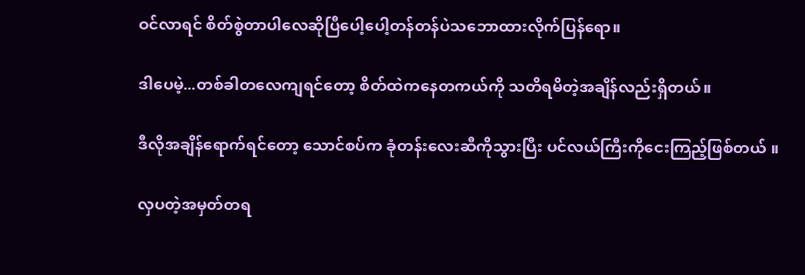ဝင်လာရင် စိတ်စွဲတာပါလေဆိုပြီပေါ့ပေါ့တန်တန်ပဲသဘောထားလိုက်ပြန်ရော။

ဒါပေမဲ့...တစ်ခါတလေကျရင်တော့ စိတ်ထဲကနေတကယ်ကို သတိရမိတဲ့အချိန်လည်းရှိတယ်။

ဒီလိုအချိန်ရောက်ရင်တော့ သောင်စပ်က ခုံတန်းလေးဆီကိုသွားပြီး ပင်လယ်ကြီးကိုငေးကြည့်ဖြစ်တယ် ။

လှပတဲ့အမှတ်တရ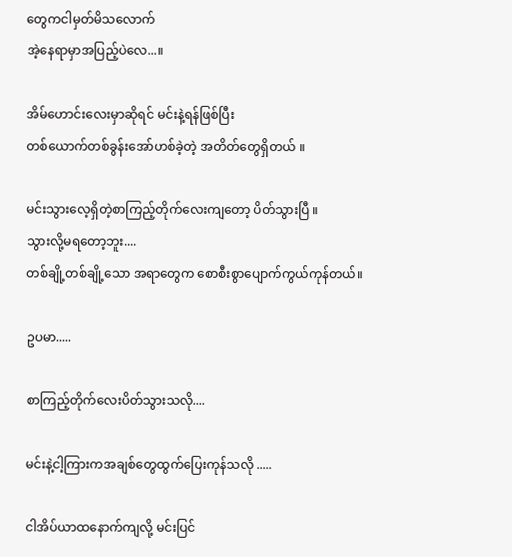တွေကငါမှတ်မိသလောက်
အဲ့နေရာမှာအပြည့်ပဲလေ...။

အိမ်ဟောင်းလေးမှာဆိုရင် မင်းနဲ့ရန်ဖြစ်ပြီး
တစ်ယောက်တစ်ခွန်းအော်ဟစ်ခဲ့တဲ့ အတိတ်တွေရှိတယ် ။

မင်းသွားလေ့ရှိတဲ့စာကြည့်တိုက်လေးကျတော့ ပိတ်သွားပြီ ။
သွားလို့မရတော့ဘူး....
တစ်ချို့တစ်ချို့သော အရာတွေက စောစီးစွာပျောက်ကွယ်ကုန်တယ်။

ဥပမာ.....

စာကြည့်တိုက်လေးပိတ်သွားသလို....

မင်းနဲ့ငါ့ကြားကအချစ်တွေထွက်ပြေးကုန်သလို .....

ငါအိပ်ယာထနောက်ကျလို့ မင်းပြင်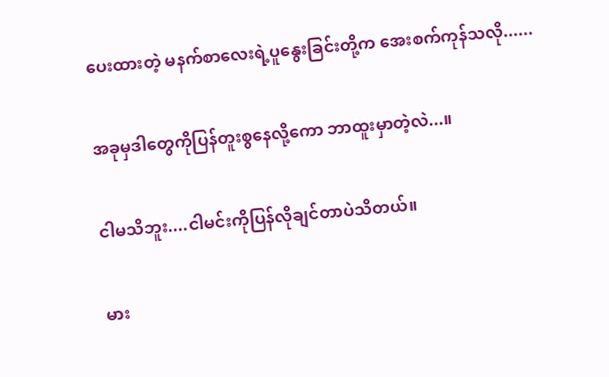ပေးထားတဲ့ မနက်စာလေးရဲ့ပူနွေးခြင်းတို့က အေးစက်ကုန်သလို......

အခုမှဒါတွေကိုပြန်တူးစွနေလို့ကော ဘာထူးမှာတဲ့လဲ...။

ငါမသိဘူး....ငါမင်းကိုပြန်လိုချင်တာပဲသိတယ်။

မား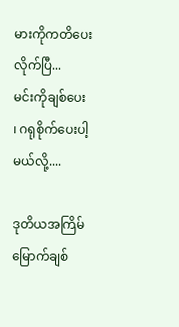မားကိုကတိပေးလိုက်ပြီ...
မင်းကိုချစ်ပေး ၊ ဂရုစိုက်ပေးပါ့မယ်လို့....

ဒုတိယအကြိမ်မြောက်ချစ်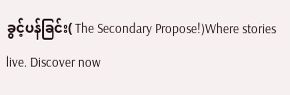ခွင့်ပန်ခြင်း( The Secondary Propose!)Where stories live. Discover now